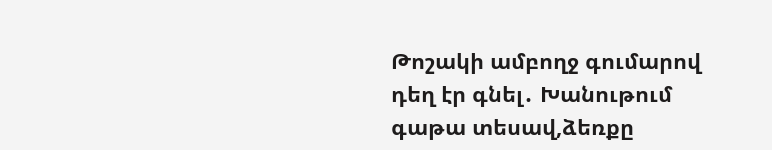Թոշակի ամբողջ գումարով դեղ էր գնել․ Խանութում գաթա տեսավ,ձեռքը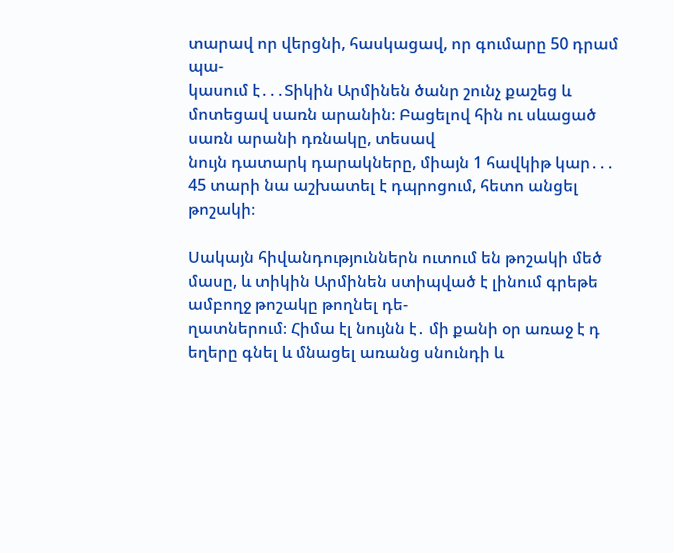տարավ որ վերցնի, հասկացավ, որ գումարը 50 դրամ պա-
կասում է․․․Տիկին Արմինեն ծանր շունչ քաշեց և մոտեցավ սառն արանին։ Բացելով հին ու սևացած սառն արանի դռնակը, տեսավ
նույն դատարկ դարակները, միայն 1 հավկիթ կար․․․ 45 տարի նա աշխատել է դպրոցում, հետո անցել թոշակի։

Սակայն հիվանդություններն ուտում են թոշակի մեծ մասը, և տիկին Արմինեն ստիպված է լինում գրեթե ամբողջ թոշակը թողնել դե-
ղատներում։ Հիմա էլ նույնն է․ մի քանի օր առաջ է դ եղերը գնել և մնացել առանց սնունդի և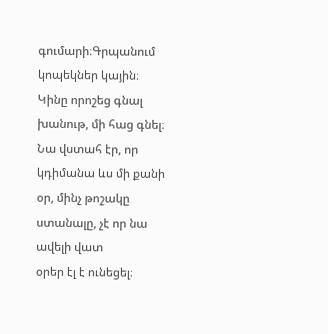գումարի։Գրպանում կոպեկներ կային։
Կինը որոշեց գնալ խանութ, մի հաց գնել։ Նա վստահ էր, որ կդիմանա ևս մի քանի օր, մինչ թոշակը ստանալը, չէ որ նա ավելի վատ
օրեր էլ է ունեցել։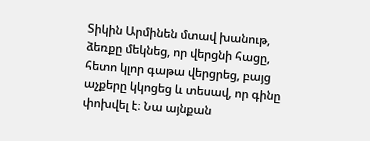Տիկին Արմինեն մտավ խանութ, ձեռքը մեկնեց, որ վերցնի հացը, հետո կլոր գաթա վերցրեց, բայց աչքերը կկոցեց և տեսավ, որ գինը
փոխվել է։ Նա այնքան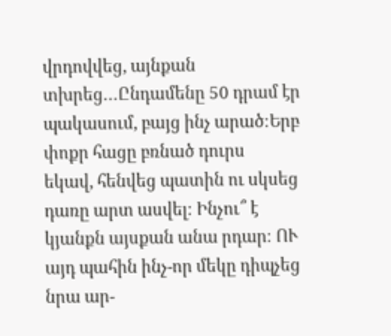վրդովվեց, այնքան տխրեց․․․Ընդամենը 50 դրամ էր պակասում, բայց ինչ արած։Երբ փոքր հացը բռնած դուրս
եկավ, հենվեց պատին ու սկսեց դառը արտ ասվել։ Ինչու՞ է կյանքն այսքան անա րդար։ ՈՒ այդ պահին ինչ-որ մեկը դիպչեց նրա ար-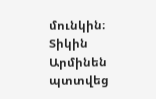մունկին։ Տիկին Արմինեն պտտվեց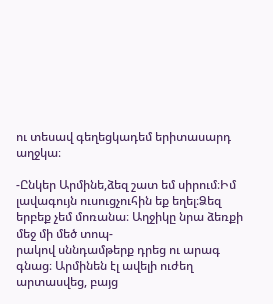ու տեսավ գեղեցկադեմ երիտասարդ աղջկա։

-Ընկեր Արմինե,ձեզ շատ եմ սիրում։Իմ լավագույն ուսուցչուհին եք եղել։Ձեզ երբեք չեմ մոռանա։ Աղջիկը նրա ձեռքի մեջ մի մեծ տոպ-
րակով սննդամթերք դրեց ու արագ գնաց։ Արմինեն էլ ավելի ուժեղ արտասվեց, բայց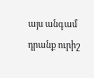այս անգամ դրանք ուրիշ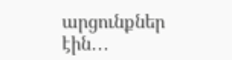արցունքներ էին․․․